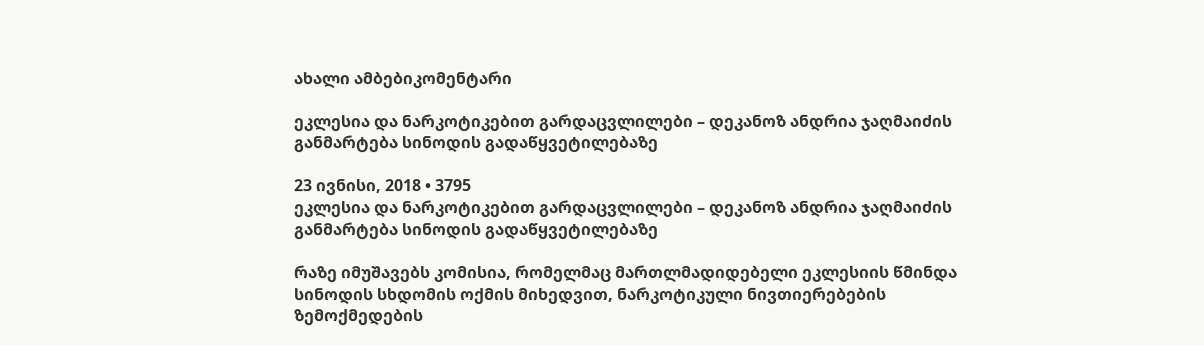ახალი ამბებიკომენტარი

ეკლესია და ნარკოტიკებით გარდაცვლილები – დეკანოზ ანდრია ჯაღმაიძის განმარტება სინოდის გადაწყვეტილებაზე

23 ივნისი, 2018 • 3795
ეკლესია და ნარკოტიკებით გარდაცვლილები – დეკანოზ ანდრია ჯაღმაიძის განმარტება სინოდის გადაწყვეტილებაზე

რაზე იმუშავებს კომისია, რომელმაც მართლმადიდებელი ეკლესიის წმინდა სინოდის სხდომის ოქმის მიხედვით, ნარკოტიკული ნივთიერებების ზემოქმედების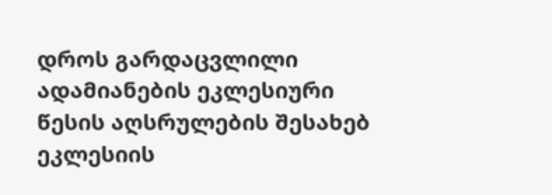დროს გარდაცვლილი ადამიანების ეკლესიური წესის აღსრულების შესახებ ეკლესიის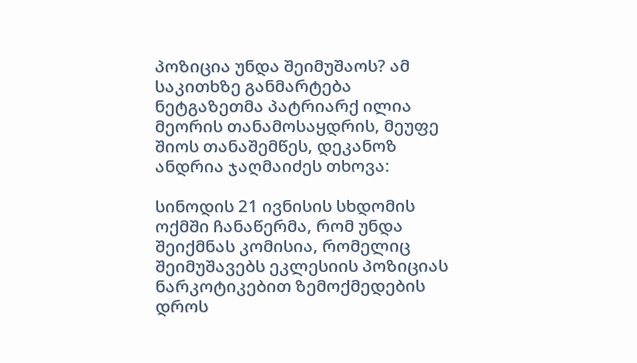პოზიცია უნდა შეიმუშაოს? ამ საკითხზე განმარტება ნეტგაზეთმა პატრიარქ ილია მეორის თანამოსაყდრის, მეუფე შიოს თანაშემწეს, დეკანოზ ანდრია ჯაღმაიძეს თხოვა:

სინოდის 21 ივნისის სხდომის ოქმში ჩანაწერმა, რომ უნდა შეიქმნას კომისია, რომელიც შეიმუშავებს ეკლესიის პოზიციას ნარკოტიკებით ზემოქმედების დროს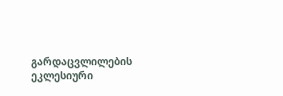გარდაცვლილების  ეკლესიური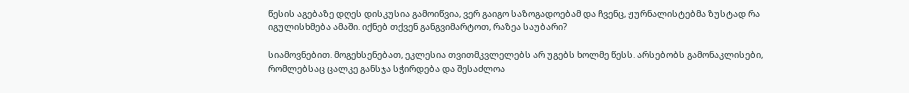წესის აგებაზე დღეს დისკუსია გამოიწვია, ვერ გაიგო საზოგადოებამ და ჩვენც, ჟურნალისტებმა ზუსტად რა იგულისხმება ამაში. იქნებ თქვენ განგვიმარტოთ, რაზეა საუბარი?

სიამოვნებით. მოგეხსენებათ, ეკლესია თვითმკვლელებს არ უგებს ხოლმე წესს. არსებობს გამონაკლისები, რომლებსაც ცალკე განსჯა სჭირდება და შესაძლოა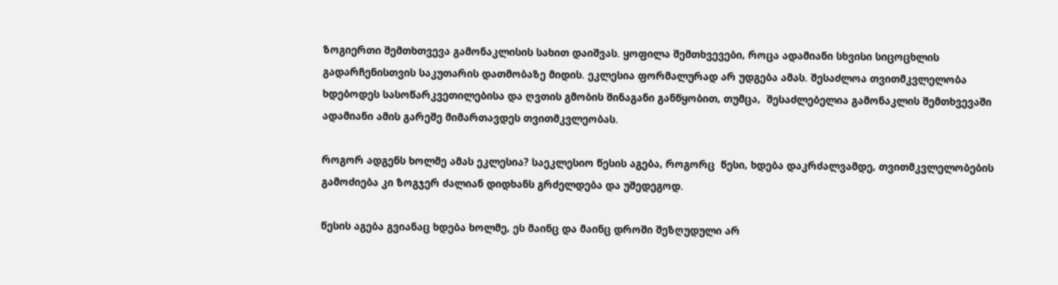ზოგიერთი შემთხთვევა გამონაკლისის სახით დაიშვას. ყოფილა შემთხვევები, როცა ადამიანი სხვისი სიცოცხლის გადარჩენისთვის საკუთარის დათმობაზე მიდის. ეკლესია ფორმალურად არ უდგება ამას. შესაძლოა თვითმკვლელობა ხდებოდეს სასოწარკვეთილებისა და ღვთის გმობის შინაგანი განწყობით, თუმცა,  შესაძლებელია გამონაკლის შემთხვევაში ადამიანი ამის გარეშე მიმართავდეს თვითმკვლეობას.

როგორ ადგენს ხოლმე ამას ეკლესია? საეკლესიო წესის აგება, როგორც  წესი, ხდება დაკრძალვამდე, თვითმკვლელობების გამოძიება კი ზოგჯერ ძალიან დიდხანს გრძელდება და უშედეგოდ.

წესის აგება გვიანაც ხდება ხოლმე, ეს მაინც და მაინც დროში შეზღუდული არ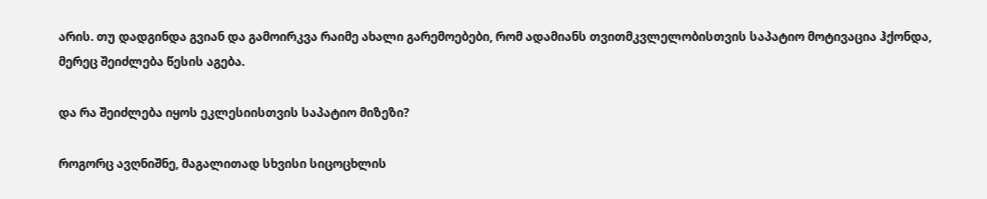არის. თუ დადგინდა გვიან და გამოირკვა რაიმე ახალი გარემოებები, რომ ადამიანს თვითმკვლელობისთვის საპატიო მოტივაცია ჰქონდა, მერეც შეიძლება წესის აგება.

და რა შეიძლება იყოს ეკლესიისთვის საპატიო მიზეზი?

როგორც ავღნიშნე, მაგალითად სხვისი სიცოცხლის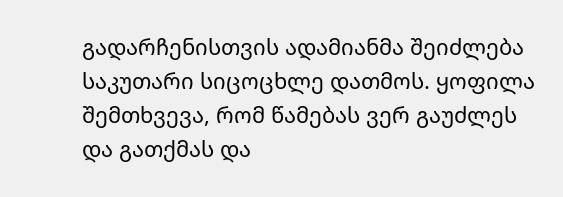გადარჩენისთვის ადამიანმა შეიძლება საკუთარი სიცოცხლე დათმოს. ყოფილა შემთხვევა, რომ წამებას ვერ გაუძლეს და გათქმას და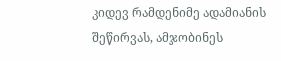კიდევ რამდენიმე ადამიანის შეწირვას, ამჯობინეს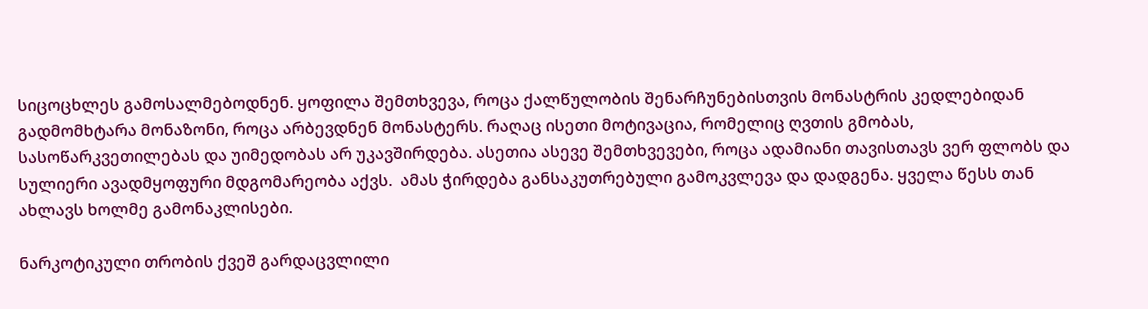სიცოცხლეს გამოსალმებოდნენ. ყოფილა შემთხვევა, როცა ქალწულობის შენარჩუნებისთვის მონასტრის კედლებიდან გადმომხტარა მონაზონი, როცა არბევდნენ მონასტერს. რაღაც ისეთი მოტივაცია, რომელიც ღვთის გმობას, სასოწარკვეთილებას და უიმედობას არ უკავშირდება. ასეთია ასევე შემთხვევები, როცა ადამიანი თავისთავს ვერ ფლობს და სულიერი ავადმყოფური მდგომარეობა აქვს.  ამას ჭირდება განსაკუთრებული გამოკვლევა და დადგენა. ყველა წესს თან ახლავს ხოლმე გამონაკლისები.

ნარკოტიკული თრობის ქვეშ გარდაცვლილი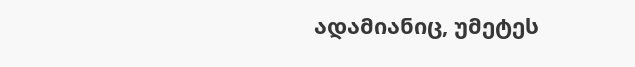ადამიანიც, უმეტეს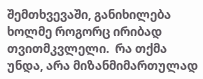შემთხვევაში, განიხილება ხოლმე როგორც ირიბად თვითმკვლელი.  რა თქმა უნდა, არა მიზანმიმართულად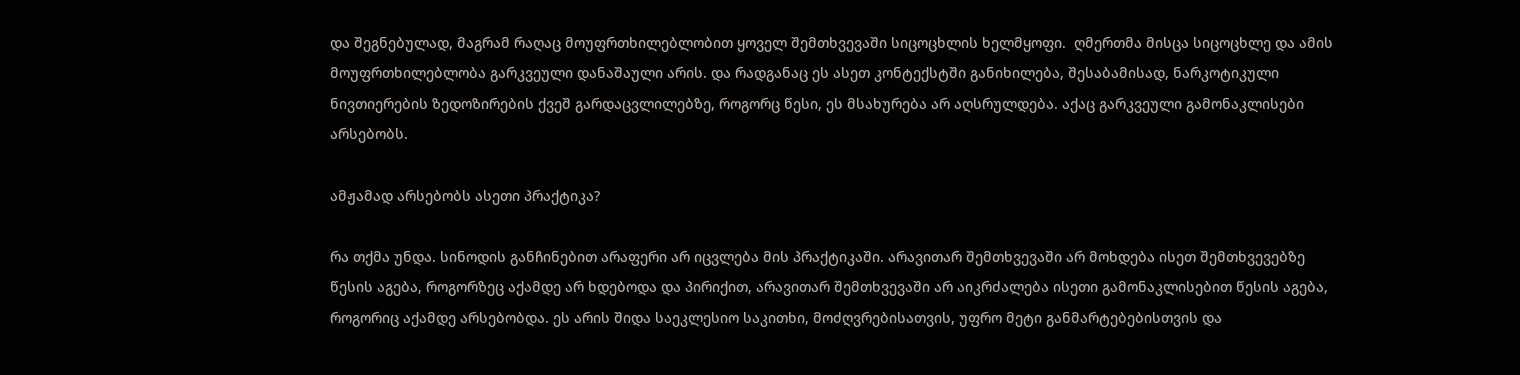და შეგნებულად, მაგრამ რაღაც მოუფრთხილებლობით ყოველ შემთხვევაში სიცოცხლის ხელმყოფი.  ღმერთმა მისცა სიცოცხლე და ამის მოუფრთხილებლობა გარკვეული დანაშაული არის. და რადგანაც ეს ასეთ კონტექსტში განიხილება, შესაბამისად, ნარკოტიკული ნივთიერების ზედოზირების ქვეშ გარდაცვლილებზე, როგორც წესი, ეს მსახურება არ აღსრულდება. აქაც გარკვეული გამონაკლისები არსებობს.

ამჟამად არსებობს ასეთი პრაქტიკა?

რა თქმა უნდა. სინოდის განჩინებით არაფერი არ იცვლება მის პრაქტიკაში. არავითარ შემთხვევაში არ მოხდება ისეთ შემთხვევებზე წესის აგება, როგორზეც აქამდე არ ხდებოდა და პირიქით, არავითარ შემთხვევაში არ აიკრძალება ისეთი გამონაკლისებით წესის აგება, როგორიც აქამდე არსებობდა. ეს არის შიდა საეკლესიო საკითხი, მოძღვრებისათვის, უფრო მეტი განმარტებებისთვის და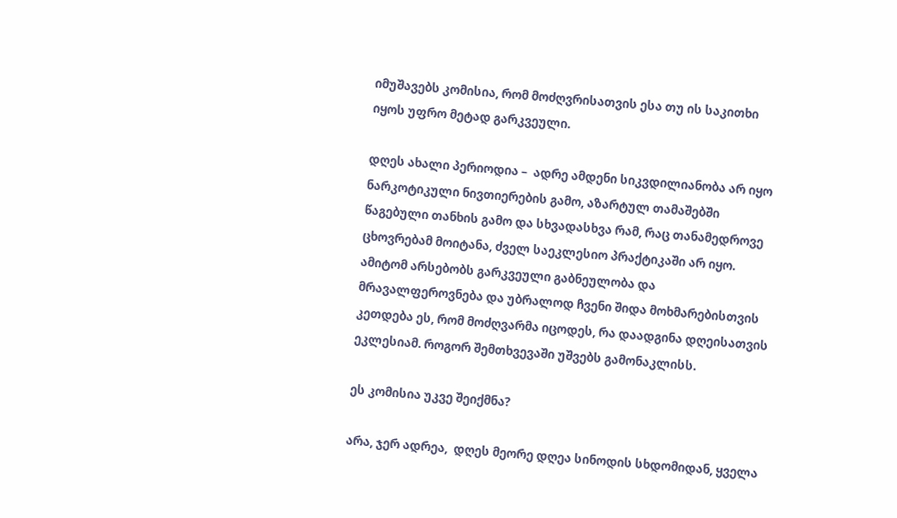იმუშავებს კომისია, რომ მოძღვრისათვის ესა თუ ის საკითხი იყოს უფრო მეტად გარკვეული.

დღეს ახალი პერიოდია –  ადრე ამდენი სიკვდილიანობა არ იყო ნარკოტიკული ნივთიერების გამო, აზარტულ თამაშებში წაგებული თანხის გამო და სხვადასხვა რამ, რაც თანამედროვე ცხოვრებამ მოიტანა, ძველ საეკლესიო პრაქტიკაში არ იყო. ამიტომ არსებობს გარკვეული გაბნეულობა და მრავალფეროვნება და უბრალოდ ჩვენი შიდა მოხმარებისთვის კეთდება ეს, რომ მოძღვარმა იცოდეს, რა დაადგინა დღეისათვის ეკლესიამ. როგორ შემთხვევაში უშვებს გამონაკლისს.

ეს კომისია უკვე შეიქმნა?

არა, ჯერ ადრეა,  დღეს მეორე დღეა სინოდის სხდომიდან, ყველა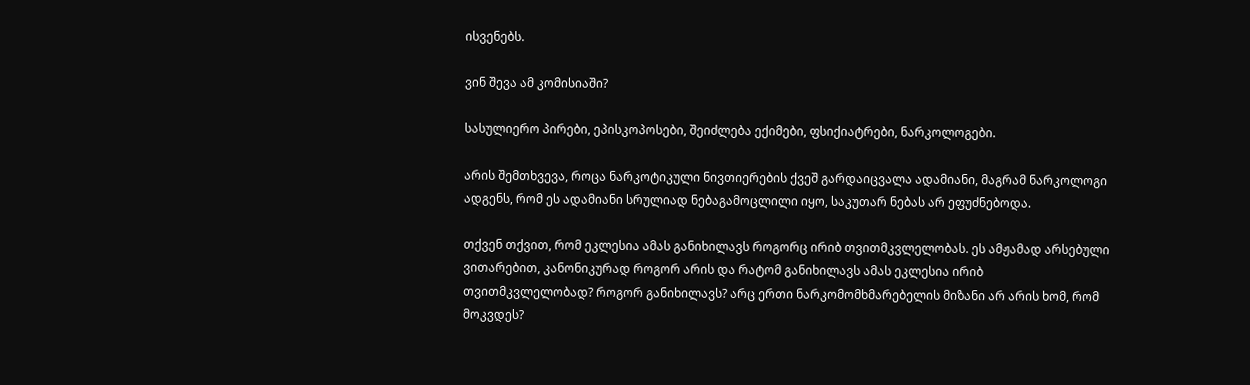ისვენებს.

ვინ შევა ამ კომისიაში?

სასულიერო პირები, ეპისკოპოსები, შეიძლება ექიმები, ფსიქიატრები, ნარკოლოგები.

არის შემთხვევა, როცა ნარკოტიკული ნივთიერების ქვეშ გარდაიცვალა ადამიანი, მაგრამ ნარკოლოგი ადგენს, რომ ეს ადამიანი სრულიად ნებაგამოცლილი იყო, საკუთარ ნებას არ ეფუძნებოდა.

თქვენ თქვით, რომ ეკლესია ამას განიხილავს როგორც ირიბ თვითმკვლელობას. ეს ამჟამად არსებული ვითარებით, კანონიკურად როგორ არის და რატომ განიხილავს ამას ეკლესია ირიბ თვითმკვლელობად? როგორ განიხილავს? არც ერთი ნარკომომხმარებელის მიზანი არ არის ხომ, რომ მოკვდეს?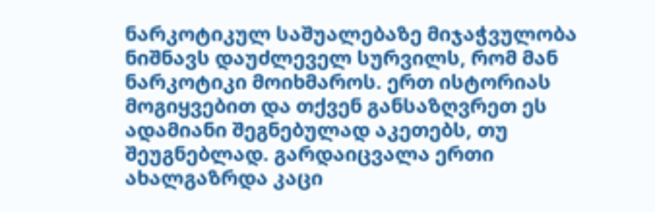ნარკოტიკულ საშუალებაზე მიჯაჭვულობა ნიშნავს დაუძლეველ სურვილს, რომ მან ნარკოტიკი მოიხმაროს. ერთ ისტორიას მოგიყვებით და თქვენ განსაზღვრეთ ეს ადამიანი შეგნებულად აკეთებს, თუ შეუგნებლად. გარდაიცვალა ერთი ახალგაზრდა კაცი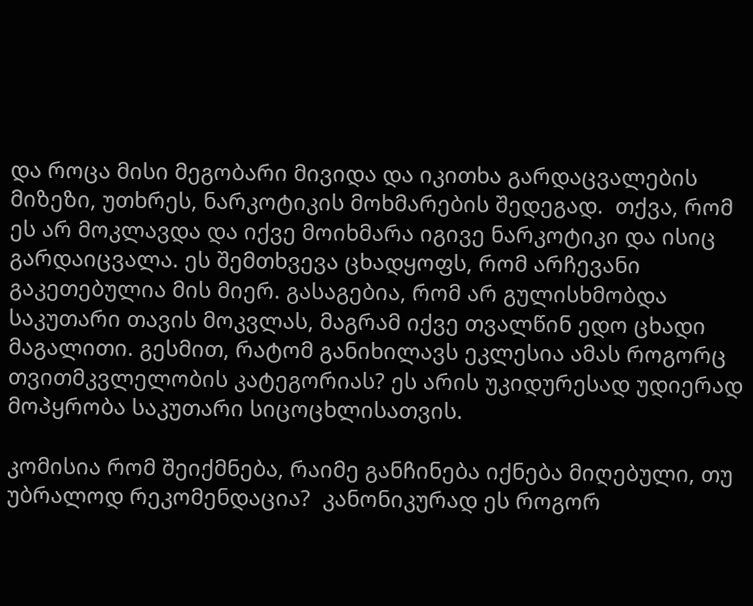და როცა მისი მეგობარი მივიდა და იკითხა გარდაცვალების მიზეზი, უთხრეს, ნარკოტიკის მოხმარების შედეგად.  თქვა, რომ ეს არ მოკლავდა და იქვე მოიხმარა იგივე ნარკოტიკი და ისიც გარდაიცვალა. ეს შემთხვევა ცხადყოფს, რომ არჩევანი გაკეთებულია მის მიერ. გასაგებია, რომ არ გულისხმობდა საკუთარი თავის მოკვლას, მაგრამ იქვე თვალწინ ედო ცხადი მაგალითი. გესმით, რატომ განიხილავს ეკლესია ამას როგორც თვითმკვლელობის კატეგორიას? ეს არის უკიდურესად უდიერად მოპყრობა საკუთარი სიცოცხლისათვის.

კომისია რომ შეიქმნება, რაიმე განჩინება იქნება მიღებული, თუ უბრალოდ რეკომენდაცია?  კანონიკურად ეს როგორ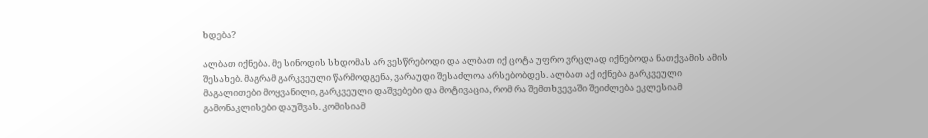ხდება?

ალბათ იქნება. მე სინოდის სხდომას არ ვესწრებოდი და ალბათ იქ ცოტა უფრო ვრცლად იქნებოდა ნათქვამის ამის შესახებ. მაგრამ გარკვეული წარმოდგენა, ვარაუდი შესაძლოა არსებობდეს. ალბათ აქ იქნება გარკვეული მაგალითები მოყვანილი, გარკვეული დაშვებები და მოტივაცია, რომ რა შემთხვევაში შეიძლება ეკლესიამ გამონაკლისები დაუშვას. კომისიამ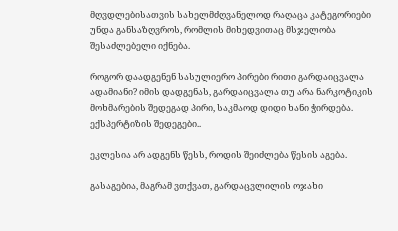მღვდლებისათვის სახელმძღვანელოდ რაღაცა კატეგორიები უნდა განსაზღვროს, რომლის მიხედვითაც მსჯელობა შესაძლებელი იქნება.

როგორ დაადგენენ სასულიერო პირები რითი გარდაიცვალა ადამიანი? იმის დადგენას, გარდაიცვალა თუ არა ნარკოტიკის მოხმარების შედეგად პირი, საკმაოდ დიდი ხანი ჭირდება. ექსპერტიზის შედეგები..

ეკლესია არ ადგენს წესს, როდის შეიძლება წესის აგება.

გასაგებია, მაგრამ ვთქვათ, გარდაცვლილის ოჯახი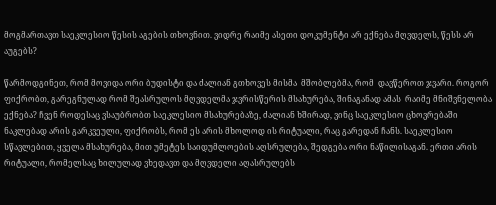მოგმართავთ საეკლესიო წესის აგების თხოვნით. ვიდრე რაიმე ასეთი დოკუმენტი არ ექნება მღვდელს, წესს არ აუგებს?

წარმოდგინეთ, რომ მოვიდა ორი ბუდისტი და ძალიან გთხოვეს მისმა  მშობლებმა, რომ  დავწეროთ ჯვარი. როგორ ფიქრობთ, გარეგნულად რომ შეასრულოს მღვდელმა ჯვრისწერის მსახურება, შინაგანად ამას  რაიმე მნიშვნელობა ექნება? ჩვენ როდესაც ვსაუბრობთ საეკლესიო მსახურებაზე, ძალიან ხშირად, ვინც საეკლესიო ცხოვრებაში ნაკლებად არის გარკვეული, ფიქრობს, რომ ეს არის მხოლოდ ის რიტუალი, რაც გარედან ჩანს. საეკლესიო სწავლებით, ყველა მსახურება, მით უმეტეს საიდუმლოების აღსრულება, შედგება ორი ნაწილისაგან. ერთი არის რიტუალი, რომელსაც ხილულად ვხედავთ და მღვდელი აღასრულებს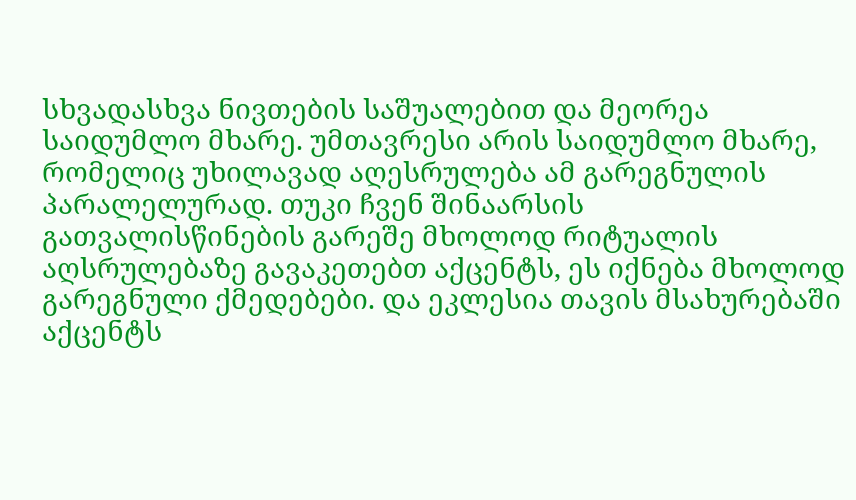სხვადასხვა ნივთების საშუალებით და მეორეა საიდუმლო მხარე. უმთავრესი არის საიდუმლო მხარე, რომელიც უხილავად აღესრულება ამ გარეგნულის პარალელურად. თუკი ჩვენ შინაარსის გათვალისწინების გარეშე მხოლოდ რიტუალის აღსრულებაზე გავაკეთებთ აქცენტს, ეს იქნება მხოლოდ გარეგნული ქმედებები. და ეკლესია თავის მსახურებაში აქცენტს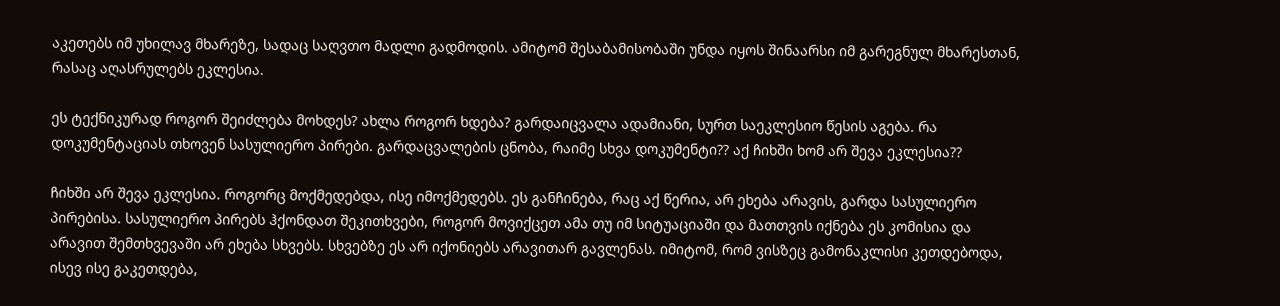აკეთებს იმ უხილავ მხარეზე, სადაც საღვთო მადლი გადმოდის. ამიტომ შესაბამისობაში უნდა იყოს შინაარსი იმ გარეგნულ მხარესთან, რასაც აღასრულებს ეკლესია.

ეს ტექნიკურად როგორ შეიძლება მოხდეს? ახლა როგორ ხდება? გარდაიცვალა ადამიანი, სურთ საეკლესიო წესის აგება. რა დოკუმენტაციას თხოვენ სასულიერო პირები. გარდაცვალების ცნობა, რაიმე სხვა დოკუმენტი?? აქ ჩიხში ხომ არ შევა ეკლესია??

ჩიხში არ შევა ეკლესია. როგორც მოქმედებდა, ისე იმოქმედებს. ეს განჩინება, რაც აქ წერია, არ ეხება არავის, გარდა სასულიერო პირებისა. სასულიერო პირებს ჰქონდათ შეკითხვები, როგორ მოვიქცეთ ამა თუ იმ სიტუაციაში და მათთვის იქნება ეს კომისია და არავით შემთხვევაში არ ეხება სხვებს. სხვებზე ეს არ იქონიებს არავითარ გავლენას. იმიტომ, რომ ვისზეც გამონაკლისი კეთდებოდა, ისევ ისე გაკეთდება,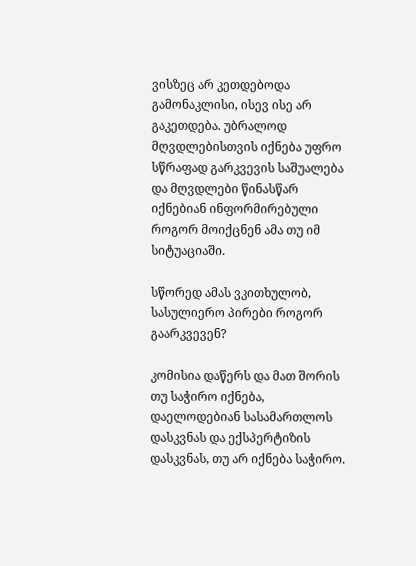ვისზეც არ კეთდებოდა გამონაკლისი, ისევ ისე არ გაკეთდება. უბრალოდ მღვდლებისთვის იქნება უფრო სწრაფად გარკვევის საშუალება და მღვდლები წინასწარ იქნებიან ინფორმირებული როგორ მოიქცნენ ამა თუ იმ სიტუაციაში.

სწორედ ამას ვკითხულობ, სასულიერო პირები როგორ გაარკვევენ?

კომისია დაწერს და მათ შორის თუ საჭირო იქნება, დაელოდებიან სასამართლოს დასკვნას და ექსპერტიზის დასკვნას, თუ არ იქნება საჭირო.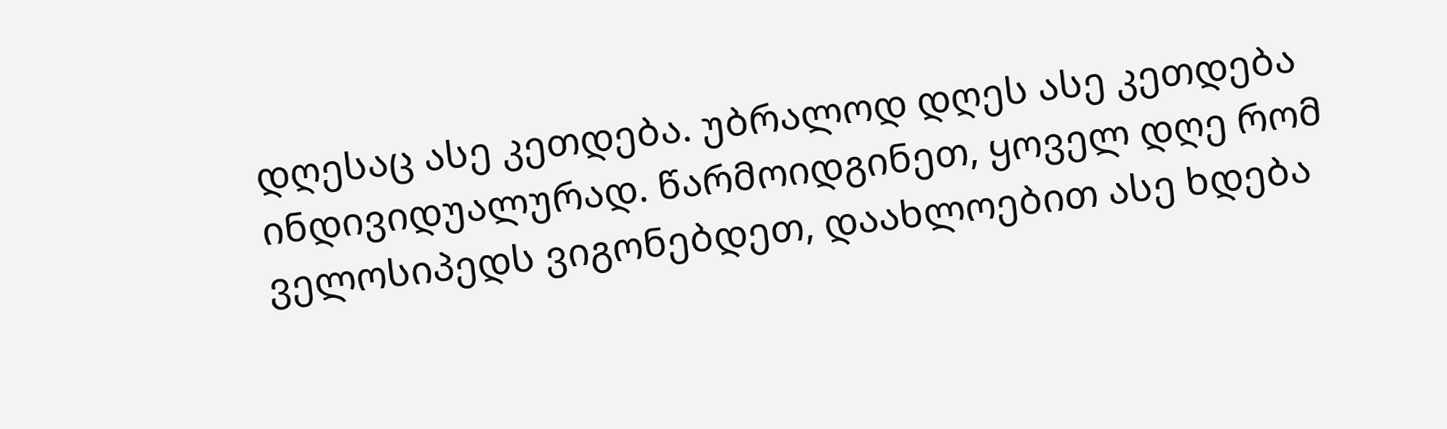დღესაც ასე კეთდება. უბრალოდ დღეს ასე კეთდება ინდივიდუალურად. წარმოიდგინეთ, ყოველ დღე რომ ველოსიპედს ვიგონებდეთ, დაახლოებით ასე ხდება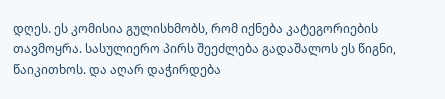დღეს. ეს კომისია გულისხმობს, რომ იქნება კატეგორიების თავმოყრა. სასულიერო პირს შეეძლება გადაშალოს ეს წიგნი, წაიკითხოს. და აღარ დაჭირდება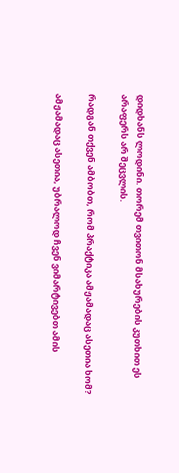დიდხანს ლოდინი. თორემ თვითონ მსახურების კუთხით ეს არაფერს არ შეცვლის.

რადგან თქვენ ამბობთ, რომ პრაქტიკა ამჟამადაც ასეთია ხომ?

ამჟამადაც ასეთია, უბრალოდ ჩვენ ვიმარტივებთ ამის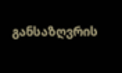განსაზღვრის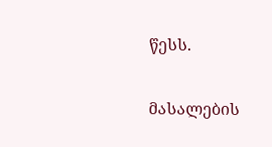წესს.

მასალების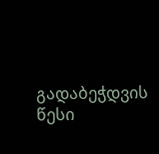გადაბეჭდვის წესი